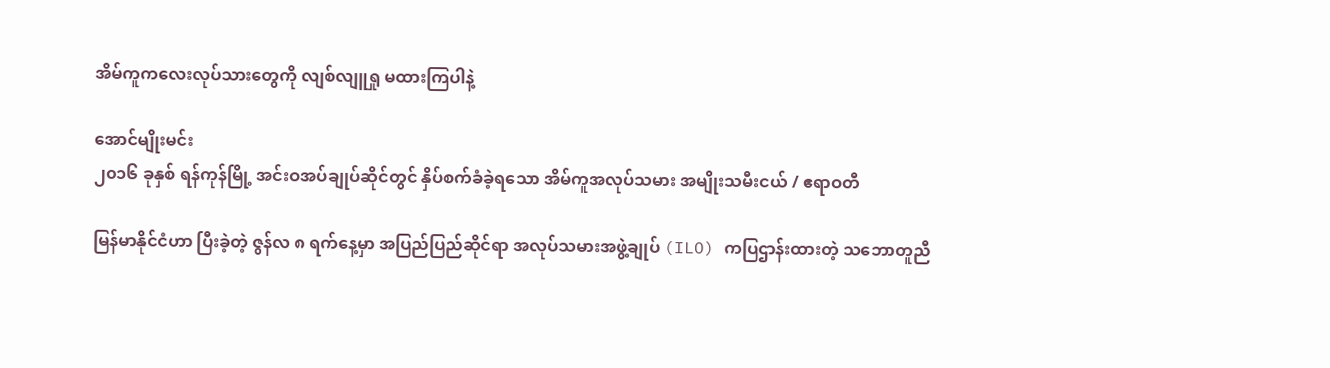အိမ်ကူကလေးလုပ်သားတွေကို လျစ်လျူရှု မထားကြပါနဲ့

အောင်မျိုးမင်း
၂၀၁၆ ခုနှစ် ရန်ကုန်မြို့ အင်းဝအပ်ချုပ်ဆိုင်တွင် နှိပ်စက်ခံခဲ့ရသော အိမ်ကူအလုပ်သမား အမျိုးသမီးငယ် / ဧရာဝတီ

မြန်မာနိုင်ငံဟာ ပြီးခဲ့တဲ့ ဇွန်လ ၈ ရက်နေ့မှာ အပြည်ပြည်ဆိုင်ရာ အလုပ်သမားအဖွဲ့ချုပ် (ILO) ကပြဌာန်းထားတဲ့ သဘောတူညီ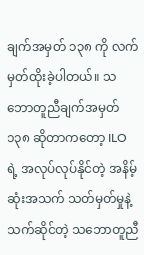ချက်အမှတ် ၁၃၈ ကို လက်မှတ်ထိုးခဲ့ပါတယ်။ သဘောတူညီချက်အမှတ် ၁၃၈ ဆိုတာကတော့ ILO ရဲ့ အလုပ်လုပ်နိုင်တဲ့ အနိမ့်ဆုံးအသက် သတ်မှတ်မှုနဲ့ သက်ဆိုင်တဲ့ သဘောတူညီ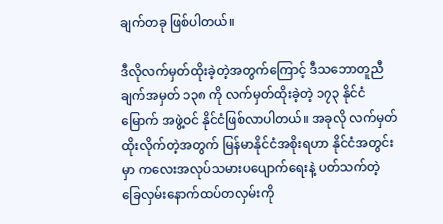ချက်တခု ဖြစ်ပါတယ်။

ဒီလိုလက်မှတ်ထိုးခဲ့တဲ့အတွက်ကြောင့် ဒီသဘောတူညီချက်အမှတ် ၁၃၈ ကို လက်မှတ်ထိုးခဲ့တဲ့ ၁၇၃ နိုင်ငံမြောက် အဖွဲ့ဝင် နိုင်ငံဖြစ်လာပါတယ်။ အခုလို လက်မှတ်ထိုးလိုက်တဲ့အတွက် မြန်မာနိုင်ငံအစိုးရဟာ နိုင်ငံအတွင်းမှာ ကလေးအလုပ်သမားပပျောက်ရေးနဲ့ ပတ်သက်တဲ့ ခြေလှမ်းနောက်ထပ်တလှမ်းကို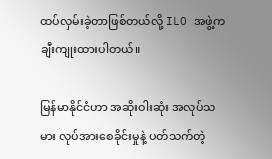ထပ်လှမ်းခဲ့တာဖြစ်တယ်လို့ ILO အဖွဲ့က ချီးကျုးထားပါတယ်။

မြန်မာနိုင်ငံဟာ အဆိုးဝါးဆုံး အလုပ်သမား လုပ်အားစေခိုင်းမှုနဲ့ ပတ်သက်တဲ့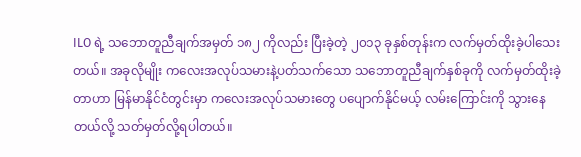ILO ရဲ့ သဘောတူညီချက်အမှတ် ၁၈၂ ကိုလည်း ပြီးခဲ့တဲ့ ၂၀၁၃ ခုနှစ်တုန်းက လက်မှတ်ထိုးခဲ့ပါသေးတယ်။ အခုလိုမျိုး ကလေးအလုပ်သမားနဲ့ပတ်သက်သော သဘောတူညီချက်နှစ်ခုကို လက်မှတ်ထိုးခဲ့တာဟာ မြန်မာနိုင်ငံတွင်းမှာ ကလေးအလုပ်သမားတွေ ပပျောက်နိုင်မယ့် လမ်းကြောင်းကို သွားနေတယ်လို့ သတ်မှတ်လို့ရပါတယ်။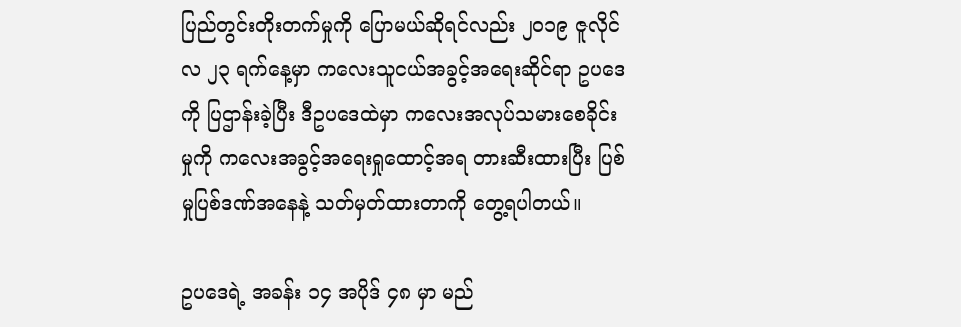ပြည်တွင်းတိုးတက်မှုကို ပြောမယ်ဆိုရင်လည်း ၂၀၁၉ ဇူလိုင်လ ၂၃ ရက်နေ့မှာ ကလေးသူငယ်အခွင့်အရေးဆိုင်ရာ ဥပဒေကို ပြဌာန်းခဲ့ပြီး ဒီဥပဒေထဲမှာ ကလေးအလုပ်သမားစေခိုင်းမှုကို ကလေးအခွင့်အရေးရှုထောင့်အရ တားဆီးထားပြီး ပြစ်မှုပြစ်ဒဏ်အနေနဲ့ သတ်မှတ်ထားတာကို တွေ့ရပါတယ်။

ဥပဒေရဲ့ အခန်း ၁၄ အပိုဒ် ၄၈ မှာ မည်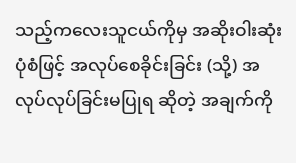သည့်ကလေးသူငယ်ကိုမှ အဆိုးဝါးဆုံး ပုံစံဖြင့် အလုပ်စေခိုင်းခြင်း (သို့) အလုပ်လုပ်ခြင်းမပြုရ ဆိုတဲ့ အချက်ကို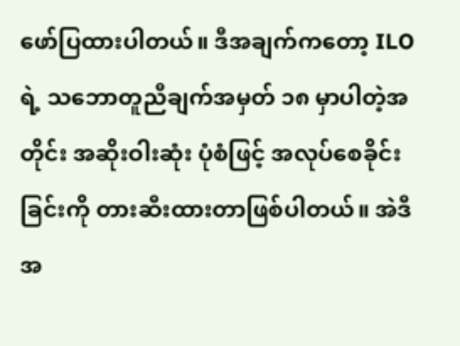ဖော်ပြထားပါတယ်။ ဒီအချက်ကတော့ ILO ရဲ့ သဘောတူညီချက်အမှတ် ၁၈ မှာပါတဲ့အတိုင်း အဆိုးဝါးဆုံး ပုံစံဖြင့် အလုပ်စေခိုင်းခြင်းကို တားဆီးထားတာဖြစ်ပါတယ်။ အဲဒီအ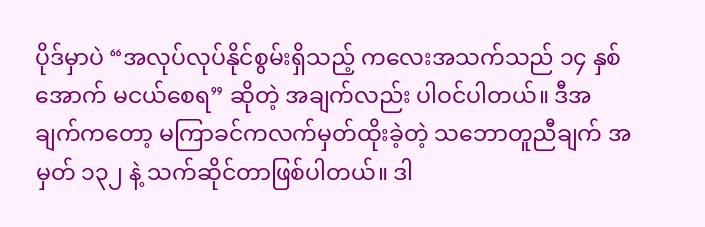ပိုဒ်မှာပဲ “အလုပ်လုပ်နိုင်စွမ်းရှိသည့် ကလေးအသက်သည် ၁၄ နှစ်အောက် မငယ်စေရ” ဆိုတဲ့ အချက်လည်း ပါဝင်ပါတယ်။ ဒီအချက်ကတော့ မကြာခင်ကလက်မှတ်ထိုးခဲ့တဲ့ သဘောတူညီချက် အမှတ် ၁၃၂ နဲ့ သက်ဆိုင်တာဖြစ်ပါတယ်။ ဒါ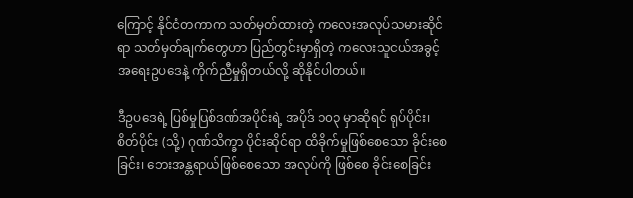ကြောင့် နိုင်ငံတကာက သတ်မှတ်ထားတဲ့ ကလေးအလုပ်သမားဆိုင်ရာ သတ်မှတ်ချက်တွေဟာ ပြည်တွင်းမှာရှိတဲ့ ကလေးသူငယ်အခွင့်အရေးဥပဒေနဲ့ ကိုက်ညီမှုရှိတယ်လို့ ဆိုနိုင်ပါတယ်။

ဒီဥပဒေရဲ့ ပြစ်မှုပြစ်ဒဏ်အပိုင်းရဲ့ အပိုဒ် ၁၀၃ မှာဆိုရင် ရုပ်ပိုင်း၊စိတ်ပိုင်း (သို့) ဂုဏ်သိက္ခာ ပိုင်းဆိုင်ရာ ထိခိုက်မှုဖြစ်စေသော ခိုင်းစေခြင်း၊ ဘေးအန္တရာယ်ဖြစ်စေသော အလုပ်ကို ဖြစ်စေ ခိုင်းစေခြင်း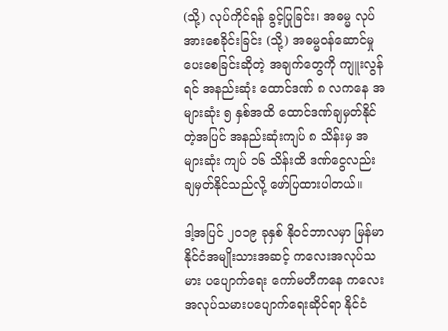(သို့) လုပ်ကိုင်ရန် ခွင့်ပြုခြင်း၊ အဓမ္မ လုပ်အားစေခိုင်းခြင်း (သို့) အဓမ္မဝန်ဆောင်မှုပေးစေခြင်းဆိုတဲ့ အချက်တွေကို ကျူးလွန်ရင် အနည်းဆုံး ထောင်ဒဏ် ၈ လကနေ အများဆုံး ၅ နှစ်အထိ ထောင်ဒဏ်ချမှတ်နိုင်တဲ့အပြင် အနည်းဆုံးကျပ် ၈ သိန်းမှ အများဆုံး ကျပ် ၁၆ သိန်းထိ ဒဏ်ငွေလည်း ချမှတ်နိုင်သည်လို့ ဖော်ပြထားပါတယ်။

ဒါ့အပြင် ၂၀၁၉ ခုနှစ် နိုဝင်ဘာလမှာ မြန်မာနိုင်ငံအမျိုးသားအဆင့် ကလေးအလုပ်သမား ပပျောက်ရေး ကော်မတီကနေ ကလေးအလုပ်သမားပပျောက်ရေးဆိုင်ရာ နိုင်ငံ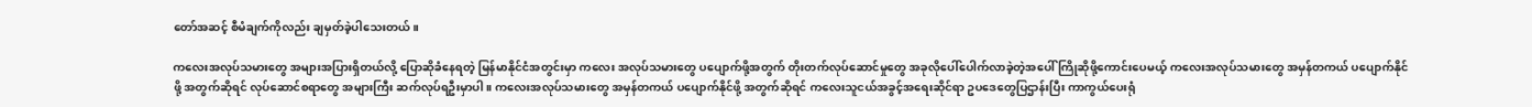တော်အဆင့် စီမံချက်ကိုလည်း ချမှတ်ခဲ့ပါသေးတယ်။

ကလေးအလုပ်သမားတွေ အများအပြားရှိတယ်လို့ ပြောဆိုခံနေရတဲ့ မြန်မာနိုင်ငံအတွင်းမှာ ကလေး အလုပ်သမားတွေ ပပျောက်ဖို့အတွက် တိုးတက်လုပ်ဆောင်မှုတွေ အခုလိုပေါ်ပေါက်လာခဲ့တဲ့အပေါ် ကြိုဆိုဖို့ကောင်းပေမယ့် ကလေးအလုပ်သမားတွေ အမှန်တကယ် ပပျောက်နိုင်ဖို့ အတွက်ဆိုရင် လုပ်ဆောင်စရာတွေ အများကြီး ဆက်လုပ်ရဦးမှာပါ။ ကလေးအလုပ်သမားတွေ အမှန်တကယ် ပပျောက်နိုင်ဖို့ အတွက်ဆိုရင် ကလေးသူငယ်အခွင့်အရေးဆိုင်ရာ ဥပဒေတွေပြဌာန်းပြီး ကာကွယ်ပေးရုံ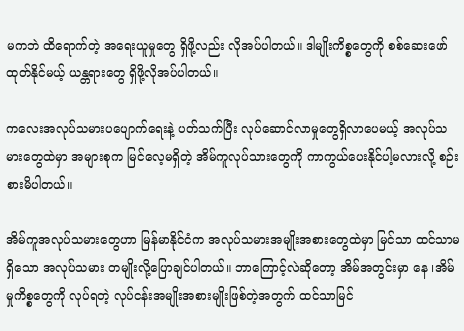မကဘဲ ထိရောက်တဲ့ အရေးယူမှုတွေ ရှိဖို့လည်း လိုအပ်ပါတယ်။ ဒါမျိုးကိစ္စတွေကို စစ်ဆေးဖော်ထုတ်နိုင်မယ့် ယန္တရားတွေ ရှိဖို့လိုအပ်ပါတယ်။

ကလေးအလုပ်သမားပပျောက်ရေးနဲ့ ပတ်သက်ပြီး လုပ်ဆောင်လာမှုတွေရှိလာပေမယ့် အလုပ်သမားတွေထဲမှာ အများစုက မြင်လေ့မရှိတဲ့ အိမ်ကူလုပ်သားတွေကို ကာကွယ်ပေးနိုင်ပါ့မလားလို့ စဉ်းစားမိပါတယ်။

အိမ်ကူအလုပ်သမားတွေဟာ မြန်မာနိုင်ငံက အလုပ်သမားအမျိုးအစားတွေထဲမှာ မြင်သာ ထင်သာမရှိသော အလုပ်သမား တမျိုးလို့ပြောချင်ပါတယ်။ ဘာကြောင့်လဲဆိုတော့ အိမ်အတွင်းမှာ နေ ၊အိမ်မှုကိစ္စတွေကို လုပ်ရတဲ့ လုပ်ငန်းအမျိုးအစားမျိုးဖြစ်တဲ့အတွက် ထင်သာမြင်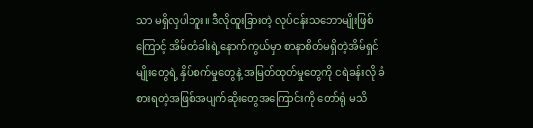သာ မရှိလှပါဘူး။ ဒီလိုထူးခြားတဲ့ လုပ်ငန်းသဘောမျိုးဖြစ်ကြောင့် အိမ်တံခါးရဲ့နောက်ကွယ်မှာ စာနာစိတ်မရှိတဲ့အိမ်ရှင်မျိုးတွေရဲ့ နှိပ်စက်မှုတွေနဲ့ အမြတ်ထုတ်မှုတွေကို ငရဲခန်းလို ခံစားရတဲ့အဖြစ်အပျက်ဆိုးတွေအကြောင်းကို တော်ရုံ မသိ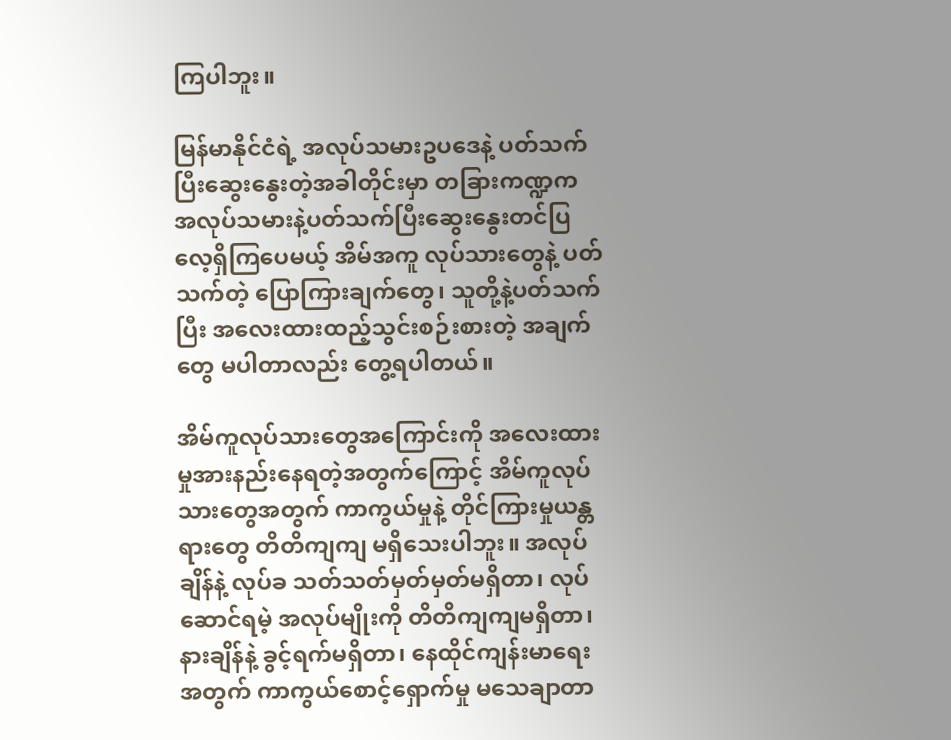ကြပါဘူး။

မြန်မာနိုင်ငံရဲ့ အလုပ်သမားဥပဒေနဲ့ ပတ်သက်ပြီးဆွေးနွေးတဲ့အခါတိုင်းမှာ တခြားကဏ္ဍက အလုပ်သမားနဲ့ပတ်သက်ပြီးဆွေးနွေးတင်ပြလေ့ရှိကြပေမယ့် အိမ်အကူ လုပ်သားတွေနဲ့ ပတ်သက်တဲ့ ပြောကြားချက်တွေ၊ သူတို့နဲ့ပတ်သက်ပြီး အလေးထားထည့်သွင်းစဉ်းစားတဲ့ အချက်တွေ မပါတာလည်း တွေ့ရပါတယ်။

အိမ်ကူလုပ်သားတွေအကြောင်းကို အလေးထားမှုအားနည်းနေရတဲ့အတွက်ကြောင့် အိမ်ကူလုပ်သားတွေအတွက် ကာကွယ်မှုနဲ့ တိုင်ကြားမှုယန္တရားတွေ တိတိကျကျ မရှိသေးပါဘူး။ အလုပ်ချိန်နဲ့ လုပ်ခ သတ်သတ်မှတ်မှတ်မရှိတာ၊ လုပ်ဆောင်ရမဲ့ အလုပ်မျိုးကို တိတိကျကျမရှိတာ၊ နားချိန်နဲ့ ခွင့်ရက်မရှိတာ၊ နေထိုင်ကျန်းမာရေးအတွက် ကာကွယ်စောင့်ရှောက်မှု မသေချာတာ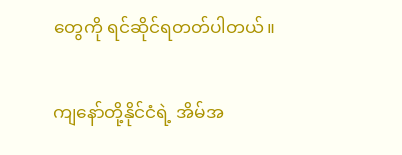တွေကို ရင်ဆိုင်ရတတ်ပါတယ်။

ကျနော်တို့နိုင်ငံရဲ့ အိမ်အ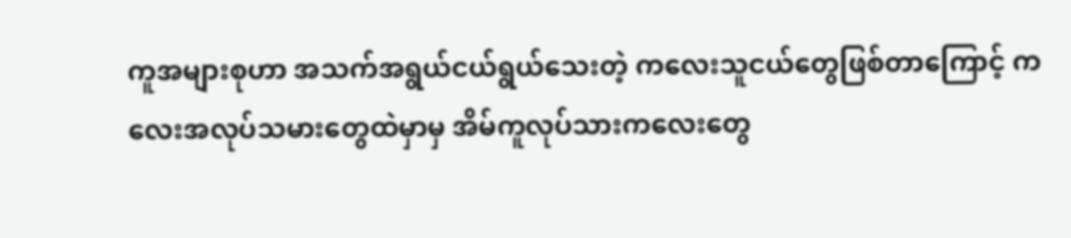ကူအများစုဟာ အသက်အရွယ်ငယ်ရွယ်သေးတဲ့ ကလေးသူငယ်တွေဖြစ်တာကြောင့် ကလေးအလုပ်သမားတွေထဲမှာမှ အိမ်ကူလုပ်သားကလေးတွေ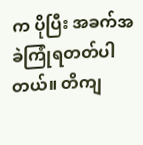က ပိုပြီး အခက်အခဲကြုံရတတ်ပါတယ်။ တိကျ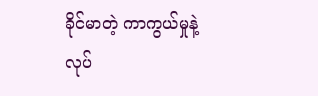ခိုင်မာတဲ့ ကာကွယ်မှုနဲ့ လုပ်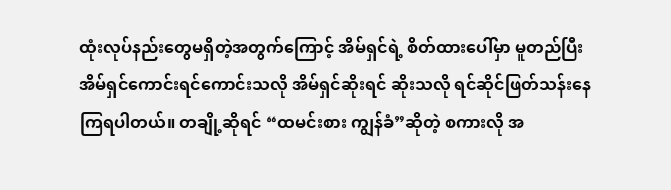ထုံးလုပ်နည်းတွေမရှိတဲ့အတွက်ကြောင့် အိမ်ရှင်ရဲ့ စိတ်ထားပေါ်မှာ မူတည်ပြီး အိမ်ရှင်ကောင်းရင်ကောင်းသလို အိမ်ရှင်ဆိုးရင် ဆိုးသလို ရင်ဆိုင်ဖြတ်သန်းနေကြရပါတယ်။ တချို့ဆိုရင် “ထမင်းစား ကျွန်ခံ”ဆိုတဲ့ စကားလို အ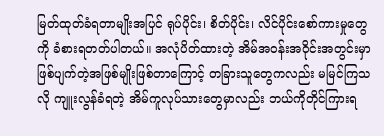မြတ်ထုတ်ခံရတာမျိုးအပြင် ရုပ်ပိုင်း၊ စိတ်ပိုင်း၊ လိင်ပိုင်းစော်ကားမှုတွေကို ခံစားရတတ်ပါတယ်။ အလုံပိတ်ထားတဲ့ အိမ်အဝန်းအဝိုင်းအတွင်းမှာ ဖြစ်ပျက်တဲ့အဖြစ်မျိုးဖြစ်တာကြောင့် တခြားသူတွေကလည်း မမြင်ကြသလို ကျူးလွန်ခံရတဲ့ အိမ်ကူလုပ်သားတွေမှာလည်း ဘယ်ကိုတိုင်ကြားရ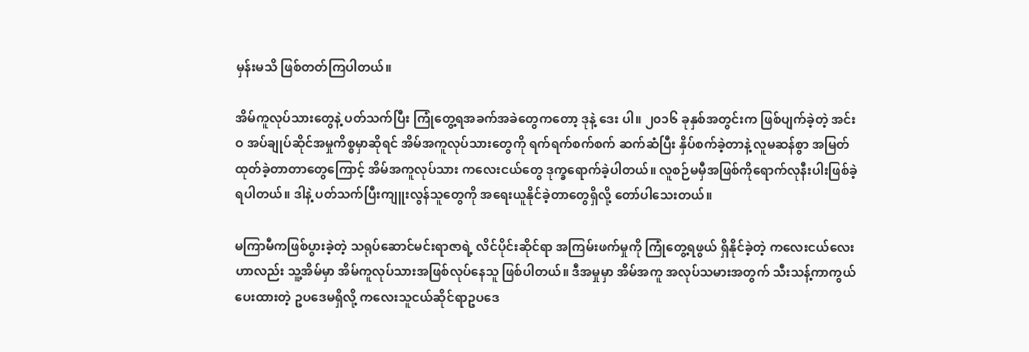မှန်းမသိ ဖြစ်တတ်ကြပါတယ်။

အိမ်ကူလုပ်သားတွေနဲ့ ပတ်သက်ပြီး ကြုံတွေ့ရအခက်အခဲတွေကတော့ ဒုနဲ့ ဒေး ပါ။ ၂၀၁၆ ခုနှစ်အတွင်းက ဖြစ်ပျက်ခဲ့တဲ့ အင်းဝ အပ်ချုပ်ဆိုင်အမှုကိစ္စမှာဆိုရင် အိမ်အကူလုပ်သားတွေကို ရက်ရက်စက်စက် ဆက်ဆံပြီး နှိပ်စက်ခဲ့တာနဲ့ လူမဆန်စွာ အမြတ်ထုတ်ခဲ့တာတာတွေကြောင့် အိမ်အကူလုပ်သား ကလေးငယ်တွေ ဒုက္ခရောက်ခဲ့ပါတယ်။ လူစဉ်မမှီအဖြစ်ကိုရောက်လုနီးပါးဖြစ်ခဲ့ရပါတယ်။ ဒါနဲ့ ပတ်သက်ပြီးကျူးလွန်သူတွေကို အရေးယူနိုင်ခဲ့တာတွေရှိလို့ တော်ပါသေးတယ်။

မကြာမီကဖြစ်ပွားခဲ့တဲ့ သရုပ်ဆောင်မင်းရာဇာရဲ့ လိင်ပိုင်းဆိုင်ရာ အကြမ်းဖက်မှုကို ကြုံတွေ့ရဖွယ် ရှိနိုင်ခဲ့တဲ့ ကလေးငယ်လေးဟာလည်း သူ့အိမ်မှာ အိမ်ကူလုပ်သားအဖြစ်လုပ်နေသူ ဖြစ်ပါတယ်။ ဒီအမှုမှာ အိမ်အကူ အလုပ်သမားအတွက် သီးသန့်ကာကွယ်ပေးထားတဲ့ ဥပဒေမရှိလို့ ကလေးသူငယ်ဆိုင်ရာဥပဒေ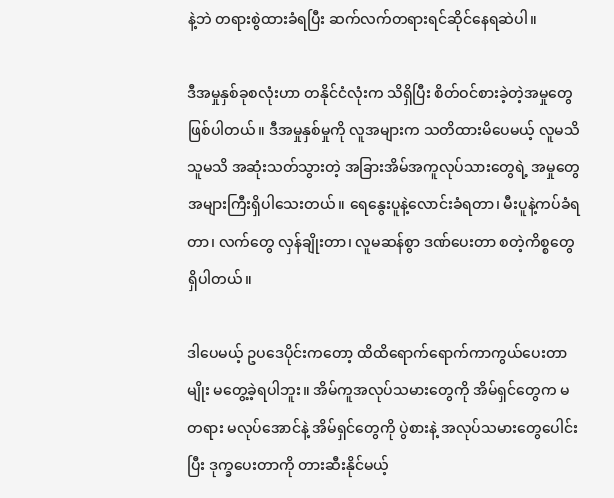နဲ့ဘဲ တရားစွဲထားခံရပြီး ဆက်လက်တရားရင်ဆိုင်နေရဆဲပါ။

ဒီအမှုနှစ်ခုစလုံးဟာ တနိုင်ငံလုံးက သိရှိပြီး စိတ်ဝင်စားခဲ့တဲ့အမှုတွေဖြစ်ပါတယ်။ ဒီအမှုနှစ်မှုကို လူအများက သတိထားမိပေမယ့် လူမသိသူမသိ အဆုံးသတ်သွားတဲ့ အခြားအိမ်အကူလုပ်သားတွေရဲ့ အမှုတွေအများကြီးရှိပါသေးတယ်။ ရေနွေးပူနဲ့လောင်းခံရတာ၊ မီးပူနဲ့ကပ်ခံရတာ၊ လက်တွေ လှန်ချိုးတာ၊ လူမဆန်စွာ ဒဏ်ပေးတာ စတဲ့ကိစ္စတွေ ရှိပါတယ်။

ဒါပေမယ့် ဥပဒေပိုင်းကတော့ ထိထိရောက်ရောက်ကာကွယ်ပေးတာမျိုး မတွေ့ခဲ့ရပါဘူး။ အိမ်ကူအလုပ်သမားတွေကို အိမ်ရှင်တွေက မတရား မလုပ်အောင်နဲ့ အိမ်ရှင်တွေကို ပွဲစားနဲ့ အလုပ်သမားတွေပေါင်းပြီး ဒုက္ခပေးတာကို တားဆီးနိုင်မယ့်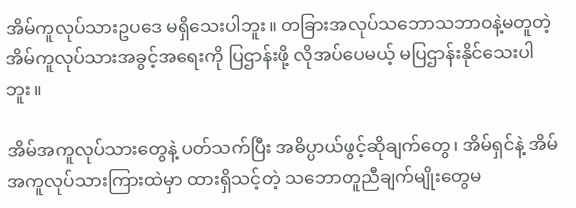အိမ်ကူလုပ်သားဥပဒေ မရှိသေးပါဘူး။ တခြားအလုပ်သဘောသဘာဝနဲ့မတူတဲ့ အိမ်ကူလုပ်သားအခွင့်အရေးကို ပြဌာန်းဖို့ လိုအပ်ပေမယ့် မပြဌာန်းနိုင်သေးပါဘူး။

အိမ်အကူလုပ်သားတွေနဲ့ ပတ်သက်ပြီး အဓိပ္ပာယ်ဖွင့်ဆိုချက်တွေ၊ အိမ်ရှင်နဲ့ အိမ်အကူလုပ်သားကြားထဲမှာ ထားရှိသင့်တဲ့ သဘောတူညီချက်မျိုးတွေမ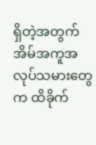ရှိတဲ့အတွက် အိမ်အကူအလုပ်သမားတွေက ထိခိုက်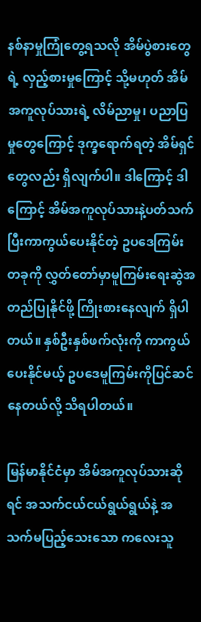နစ်နာမှုကြုံတွေ့ရသလို အိမ်ပွဲစားတွေရဲ့ လှည့်စားမှုကြောင့် သို့မဟုတ် အိမ်အကူလုပ်သားရဲ့ လိမ်ညာမှု၊ ပညာပြမှုတွေကြောင့် ဒုက္ခရောက်ရတဲ့ အိမ်ရှင်တွေလည်း ရှိလျက်ပါ။ ဒါကြောင့် ဒါကြောင့် အိမ်အကူလုပ်သားနဲ့ပတ်သက်ပြီးကာကွယ်ပေးနိုင်တဲ့ ဥပဒေကြမ်းတခုကို လွှတ်တော်မှာမူကြမ်းရေးဆွဲအတည်ပြုနိုင်ဖို့ ကြိုးစားနေလျက် ရှိပါတယ်။ နှစ်ဦးနှစ်ဖက်လုံးကို ကာကွယ်ပေးနိုင်မယ့် ဥပဒေမူကြမ်းကိုပြင်ဆင်နေတယ်လို့ သိရပါတယ်။

မြန်မာနိုင်ငံမှာ အိမ်အကူလုပ်သားဆိုရင် အသက်ငယ်ငယ်ရွယ်ရွယ်နဲ့ အသက်မပြည့်သေးသော ကလေးသူ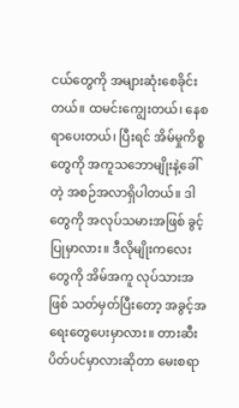ငယ်တွေကို အများဆုံးစေခိုင်းတယ်။ ထမင်းကျွေးတယ်၊ နေစရာပေးတယ်၊ ပြီးရင် အိမ်မှုကိစ္စတွေကို အကူသဘောမျိုးနဲ့ခေါ်တဲ့ အစဉ်အလာရှိပါတယ်။ ဒါတွေကို အလုပ်သမားအဖြစ် ခွင့်ပြုမှာလား။ ဒီလိုမျိုးကလေးတွေကို အိမ်အကူ လုပ်သားအဖြစ် သတ်မှတ်ပြီးတော့ အခွင့်အရေးတွေပေးမှာလား။ တားဆီးပိတ်ပင်မှာလားဆိုတာ မေးစရာ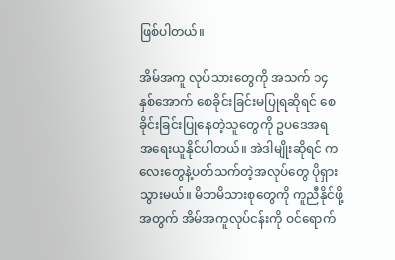ဖြစ်ပါတယ်။

အိမ်အကူ လုပ်သားတွေကို အသက် ၁၄ နှစ်အောက် စေခိုင်းခြင်းမပြုရဆိုရင် စေခိုင်းခြင်းပြုနေတဲ့သူတွေကို ဥပဒေအရ အရေးယူနိုင်ပါတယ်။ အဲဒါမျိုးဆိုရင် ကလေးတွေနဲ့ပတ်သက်တဲ့အလုပ်တွေ ပိုရှားသွားမယ်။ မိဘမိသားစုတွေကို ကူညီနိုင်ဖို့ အတွက် အိမ်အကူလုပ်ငန်းကို ဝင်ရောက်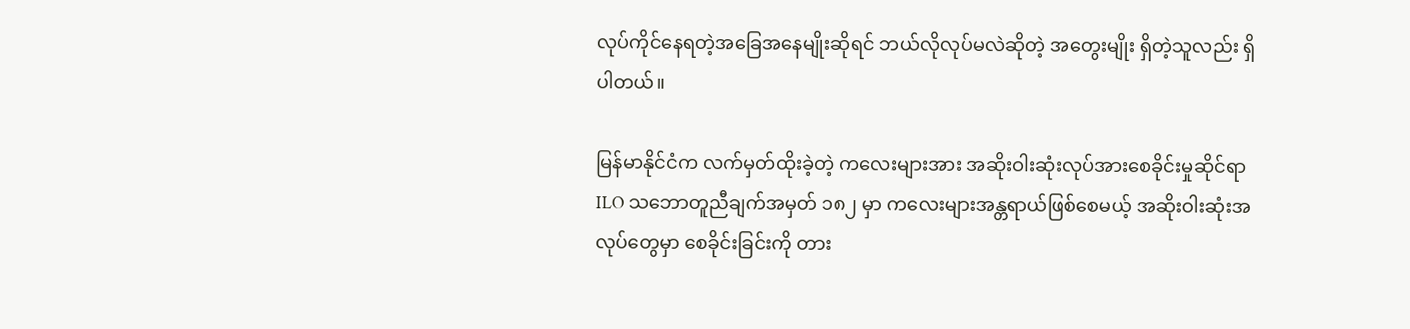လုပ်ကိုင်နေရတဲ့အခြေအနေမျိုးဆိုရင် ဘယ်လိုလုပ်မလဲဆိုတဲ့ အတွေးမျိုး ရှိတဲ့သူလည်း ရှိပါတယ်။

မြန်မာနိုင်ငံက လက်မှတ်ထိုးခဲ့တဲ့ ကလေးများအား အဆိုးဝါးဆုံးလုပ်အားစေခိုင်းမှုဆိုင်ရာ ILO သဘောတူညီချက်အမှတ် ၁၈၂ မှာ ကလေးများအန္တရာယ်ဖြစ်စေမယ့် အဆိုးဝါးဆုံးအလုပ်တွေမှာ စေခိုင်းခြင်းကို တား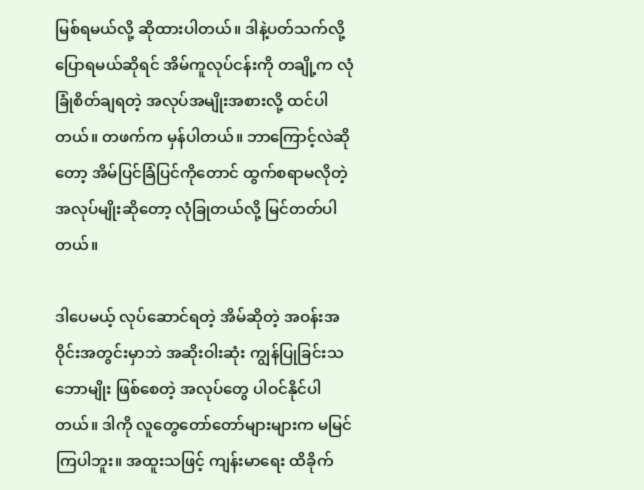မြစ်ရမယ်လို့ ဆိုထားပါတယ်။ ဒါနဲ့ပတ်သက်လို့ပြောရမယ်ဆိုရင် အိမ်ကူလုပ်ငန်းကို တချို့က လုံခြုံစိတ်ချရတဲ့ အလုပ်အမျိုးအစားလို့ ထင်ပါတယ်။ တဖက်က မှန်ပါတယ်။ ဘာကြောင့်လဲဆိုတော့ အိမ်ပြင်ခြံပြင်ကိုတောင် ထွက်စရာမလိုတဲ့အလုပ်မျိုးဆိုတော့ လုံခြုတယ်လို့ မြင်တတ်ပါတယ်။

ဒါပေမယ့် လုပ်ဆောင်ရတဲ့ အိမ်ဆိုတဲ့ အဝန်းအဝိုင်းအတွင်းမှာဘဲ အဆိုးဝါးဆုံး ကျွန်ပြုခြင်းသဘောမျိုး ဖြစ်စေတဲ့ အလုပ်တွေ ပါဝင်နိုင်ပါတယ်။ ဒါကို လူတွေတော်တော်များများက မမြင်ကြပါဘူး။ အထူးသဖြင့် ကျန်းမာရေး ထိခိုက်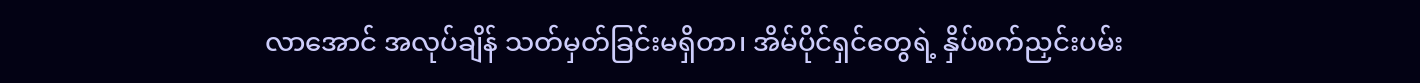လာအောင် အလုပ်ချိန် သတ်မှတ်ခြင်းမရှိတာ၊ အိမ်ပိုင်ရှင်တွေရဲ့ နှိပ်စက်ညှင်းပမ်း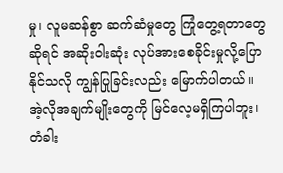မှု၊ လူမဆန်စွာ ဆက်ဆံမှုတွေ ကြုံတွေ့ရတာတွေဆိုရင် အဆိုးဝါးဆုံး လုပ်အားစေခိုင်းမှုလို့ပြောနိုင်သလို ကျွန်ပြုခြင်းလည်း မြောက်ပါတယ်။ အဲ့လိုအချက်မျိုးတွေကို မြင်လေ့မရှိကြပါဘူး၊ တံခါး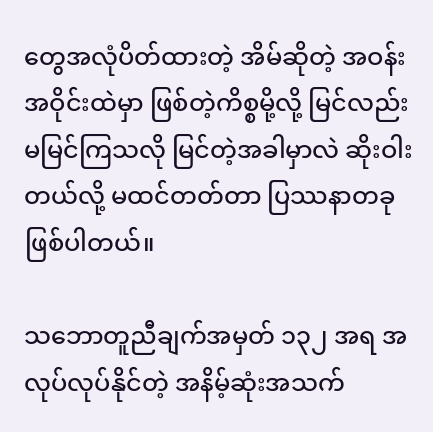တွေအလုံပိတ်ထားတဲ့ အိမ်ဆိုတဲ့ အဝန်းအဝိုင်းထဲမှာ ဖြစ်တဲ့ကိစ္စမို့လို့ မြင်လည်း မမြင်ကြသလို မြင်တဲ့အခါမှာလဲ ဆိုးဝါးတယ်လို့ မထင်တတ်တာ ပြဿနာတခုဖြစ်ပါတယ်။

သဘောတူညီချက်အမှတ် ၁၃၂ အရ အလုပ်လုပ်နိုင်တဲ့ အနိမ့်ဆုံးအသက်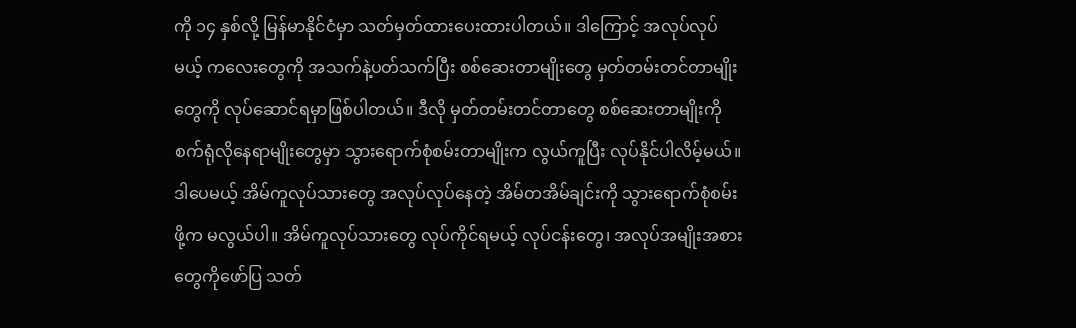ကို ၁၄ နှစ်လို့ မြန်မာနိုင်ငံမှာ သတ်မှတ်ထားပေးထားပါတယ်။ ဒါကြောင့် အလုပ်လုပ်မယ့် ကလေးတွေကို အသက်နဲ့ပတ်သက်ပြီး စစ်ဆေးတာမျိုးတွေ မှတ်တမ်းတင်တာမျိုးတွေကို လုပ်ဆောင်ရမှာဖြစ်ပါတယ်။ ဒီလို မှတ်တမ်းတင်တာတွေ စစ်ဆေးတာမျိုးကို စက်ရုံလိုနေရာမျိုးတွေမှာ သွားရောက်စုံစမ်းတာမျိုးက လွယ်ကူပြီး လုပ်နိုင်ပါလိမ့်မယ်။ ဒါပေမယ့် အိမ်ကူလုပ်သားတွေ အလုပ်လုပ်နေတဲ့ အိမ်တအိမ်ချင်းကို သွားရောက်စုံစမ်းဖို့က မလွယ်ပါ။ အိမ်ကူလုပ်သားတွေ လုပ်ကိုင်ရမယ့် လုပ်ငန်းတွေ၊ အလုပ်အမျိုးအစားတွေကိုဖော်ပြ သတ်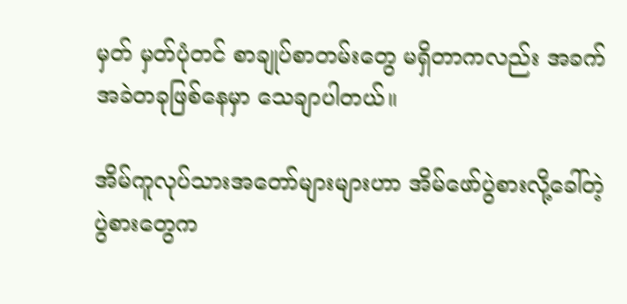မှတ် မှတ်ပုံတင် စာချုပ်စာတမ်းတွေ မရှိတာကလည်း အခက်အခဲတခုဖြစ်နေမှာ သေချာပါတယ်။

အိမ်ကူလုပ်သားအတော်များများဟာ အိမ်ဖော်ပွဲစားလို့ခေါ်တဲ့ ပွဲစားတွေက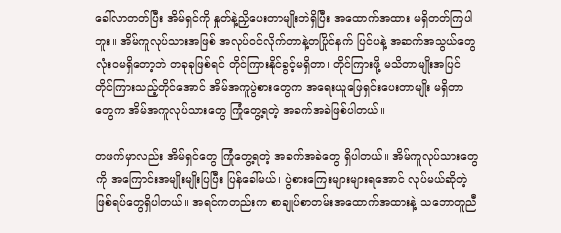ခေါ်လာတတ်ပြီး အိမ်ရှင်ကို နှုတ်နဲ့ညှိပေးတာမျိုးဘဲရှိပြီး အထောက်အထား မရှိတတ်ကြပါဘူး။ အိမ်ကူလုပ်သားအဖြစ် အလုပ်ဝင်လိုက်တာနဲ့တပြိုင်နက် ပြင်ပနဲ့ အဆက်အသွယ်တွေ လုံးဝမရှိတော့ဘဲ တခုခုဖြစ်ရင် တိုင်ကြားနိုင်ခွင့်မရှိတာ၊ တိုင်ကြားဖို့ မသိတာမျိုးအပြင် တိုင်ကြားသည့်တိုင်အောင် အိမ်အကူပွဲစားတွေက အရေးယူဖြေရှင်းပေးတာမျိုး မရှိတာတွေက အိမ်အကူလုပ်သားတွေ ကြုံတွေ့ရတဲ့ အခက်အခဲဖြစ်ပါတယ်။

တဖက်မှာလည်း အိမ်ရှင်တွေ ကြုံတွေ့ရတဲ့ အခက်အခဲတွေ ရှိပါတယ်။ အိမ်ကူလုပ်သားတွေကို အကြောင်းအမျိုးမျိုးပြပြီး ပြန်ခေါ်မယ်၊ ပွဲစားကြေးများများရအောင် လုပ်မယ်ဆိုတဲ့ ဖြစ်ရပ်တွေရှိပါတယ်။ အရင်ကတည်းက စာချုပ်စာတမ်းအထောက်အထားနဲ့ သဘောတူညီ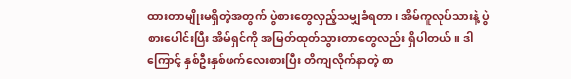ထားတာမျိုးမရှိတဲ့အတွက် ပွဲစားတွေလှည့်သမျှခံရတာ၊ အိမ်ကူလုပ်သားနဲ့ ပွဲစားပေါင်းပြီး အိမ်ရှင်ကို အမြတ်ထုတ်သွားတာတွေလည်း ရှိပါတယ်။ ဒါကြောင့် နှစ်ဦးနှစ်ဖက်လေးစားပြီး တိကျလိုက်နာတဲ့ စာ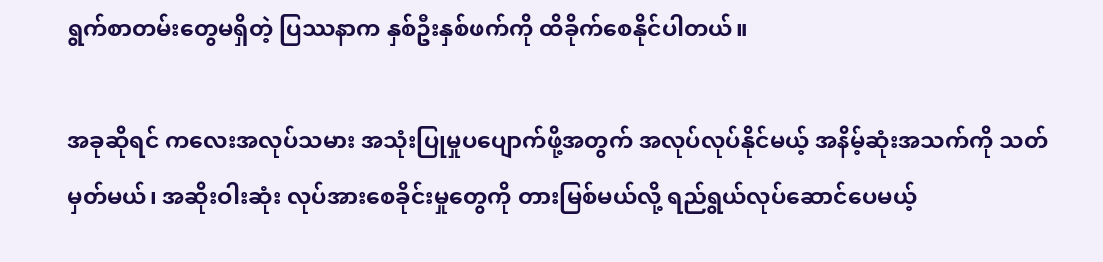ရွက်စာတမ်းတွေမရှိတဲ့ ပြဿနာက နှစ်ဦးနှစ်ဖက်ကို ထိခိုက်စေနိုင်ပါတယ်။

အခုဆိုရင် ကလေးအလုပ်သမား အသုံးပြုမှုပပျောက်ဖို့အတွက် အလုပ်လုပ်နိုင်မယ့် အနိမ့်ဆုံးအသက်ကို သတ်မှတ်မယ်၊ အဆိုးဝါးဆုံး လုပ်အားစေခိုင်းမှုတွေကို တားမြစ်မယ်လို့ ရည်ရွယ်လုပ်ဆောင်ပေမယ့်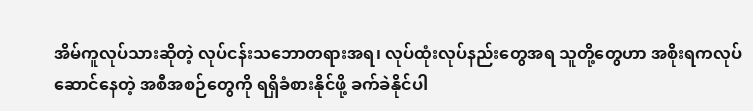အိမ်ကူလုပ်သားဆိုတဲ့ လုပ်ငန်းသဘောတရားအရ၊ လုပ်ထုံးလုပ်နည်းတွေအရ သူတို့တွေဟာ အစိုးရကလုပ်ဆောင်နေတဲ့ အစီအစဉ်တွေကို ရရှိခံစားနိုင်ဖို့ ခက်ခဲနိုင်ပါ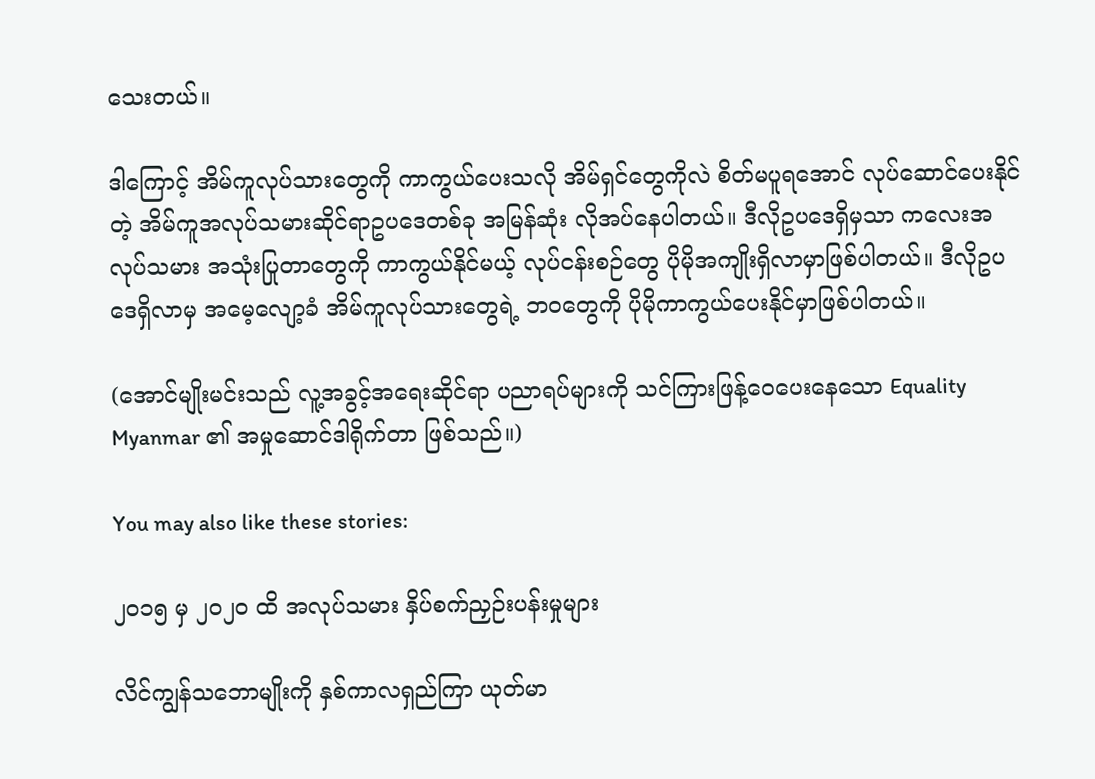သေးတယ်။

ဒါကြောင့် အိမ်ကူလုပ်သားတွေကို ကာကွယ်ပေးသလို အိမ်ရှင်တွေကိုလဲ စိတ်မပူရအောင် လုပ်ဆောင်ပေးနိုင်တဲ့ အိမ်ကူအလုပ်သမားဆိုင်ရာဥပဒေတစ်ခု အမြန်ဆုံး လိုအပ်နေပါတယ်။ ဒီလိုဥပဒေရှိမှသာ ကလေးအလုပ်သမား အသုံးပြုတာတွေကို ကာကွယ်နိုင်မယ့် လုပ်ငန်းစဉ်တွေ ပိုမိုအကျိုးရှိလာမှာဖြစ်ပါတယ်။ ဒီလိုဥပဒေရှိလာမှ အမေ့လျော့ခံ အိမ်ကူလုပ်သားတွေရဲ့ ဘဝတွေကို ပိုမိုကာကွယ်ပေးနိုင်မှာဖြစ်ပါတယ်။

(အောင်မျိုးမင်းသည် လူ့အခွင့်အရေးဆိုင်ရာ ပညာရပ်များကို သင်ကြားဖြန့်ဝေပေးနေသော Equality Myanmar ၏ အမှုဆောင်ဒါရိုက်တာ ဖြစ်သည်။)

You may also like these stories:

၂၀၁၅ မှ ၂၀၂၀ ထိ အလုပ်သမား နှိပ်စက်ညှဉ်းပန်းမှုများ

လိင်ကျွန်သဘောမျိုးကို နှစ်ကာလရှည်ကြာ ယုတ်မာ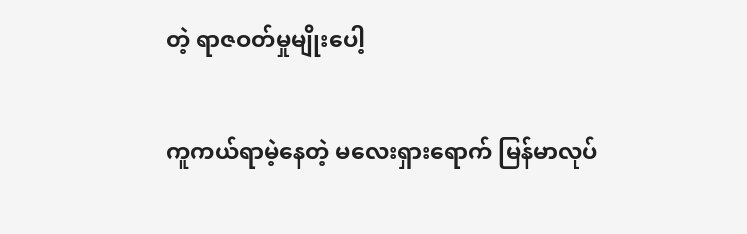တဲ့ ရာဇဝတ်မှုမျိုးပေါ့

ကူကယ်ရာမဲ့နေတဲ့ မလေးရှားရောက် မြန်မာလုပ်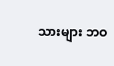သားများ ဘဝ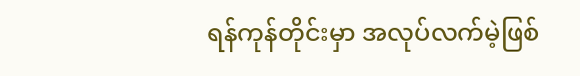ရန်ကုန်တိုင်းမှာ အလုပ်လက်မဲ့ဖြစ်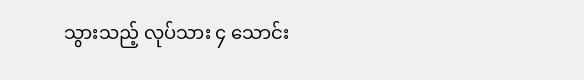သွားသည့် လုပ်သား ၄ သောင်း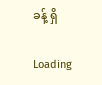ခန့် ရှိ

Loading